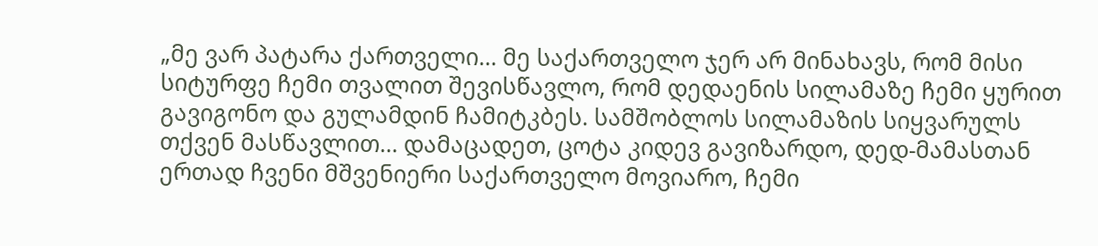„მე ვარ პატარა ქართველი… მე საქართველო ჯერ არ მინახავს, რომ მისი სიტურფე ჩემი თვალით შევისწავლო, რომ დედაენის სილამაზე ჩემი ყურით გავიგონო და გულამდინ ჩამიტკბეს. სამშობლოს სილამაზის სიყვარულს თქვენ მასწავლით… დამაცადეთ, ცოტა კიდევ გავიზარდო, დედ-მამასთან ერთად ჩვენი მშვენიერი საქართველო მოვიარო, ჩემი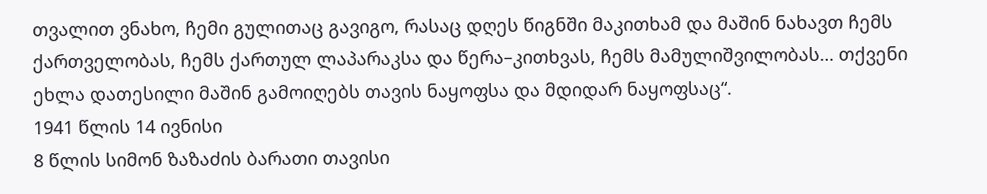თვალით ვნახო, ჩემი გულითაც გავიგო, რასაც დღეს წიგნში მაკითხამ და მაშინ ნახავთ ჩემს ქართველობას, ჩემს ქართულ ლაპარაკსა და წერა–კითხვას, ჩემს მამულიშვილობას… თქვენი ეხლა დათესილი მაშინ გამოიღებს თავის ნაყოფსა და მდიდარ ნაყოფსაც“.
1941 წლის 14 ივნისი
8 წლის სიმონ ზაზაძის ბარათი თავისი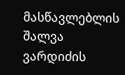მასწავლებლის შალვა ვარდიძის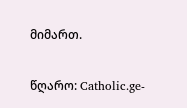მიმართ.

წღარო: Catholic.ge-